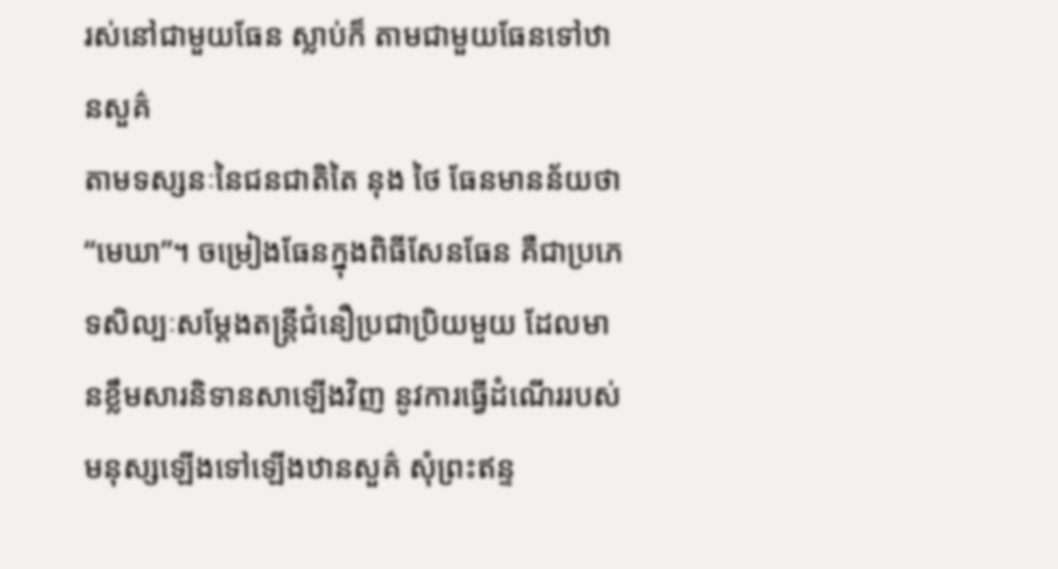រស់នៅជាមួយធែន ស្លាប់ក៏ តាមជាមួយធែនទៅឋានសួគ៌
តាមទស្សនៈនៃជនជាតិតៃ នុង ថៃ ធែនមានន័យថា “មេឃា”។ ចម្រៀងធែនក្នុងពិធីសែនធែន គឺជាប្រភេទសិល្បៈសម្តែងតន្រ្តីជំនឿប្រជាប្រិយមួយ ដែលមានខ្លឹមសារនិទានសាឡើងវិញ នូវការធ្វើដំណើររបស់មនុស្សឡើងទៅឡើងឋានសួគ៌ សុំព្រះឥន្ទ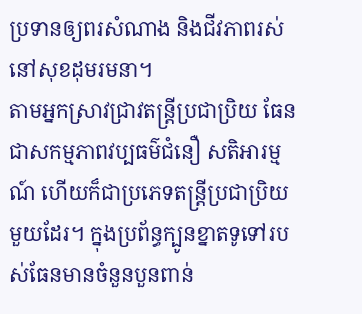ប្រទានឲ្យពរសំណាង និងជីវភាពរស់នៅសុខដុមរមនា។
តាមអ្នកស្រាវជ្រាវតន្រ្តីប្រជាប្រិយ ធែនជាសកម្មភាពវប្បធម៌ជំនឿ សតិអារម្មណ៍ ហើយក៏ជាប្រភេទតន្រ្តីប្រជាប្រិយមួយដែរ។ ក្នុងប្រព័ន្ធក្បូនខ្នាតទូទៅរបស់ធែនមានចំនួនបួនពាន់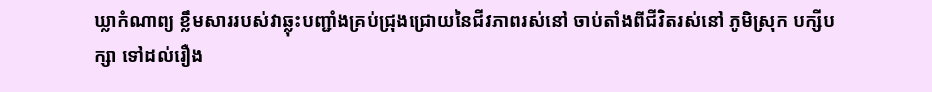ឃ្លាកំណាព្យ ខ្លឹមសាររបស់វាឆ្លុះបញ្ជាំងគ្រប់ជ្រុងជ្រោយនៃជីវភាពរស់នៅ ចាប់តាំងពីជីវិតរស់នៅ ភូមិស្រុក បក្សីបក្សា ទៅដល់រឿង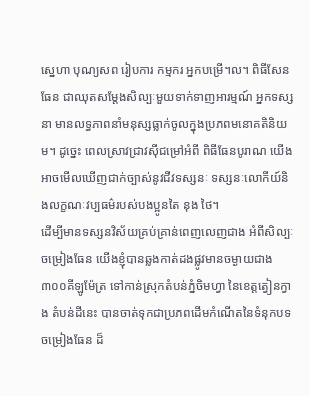ស្នេហា បុណ្យសព រៀបការ កម្មករ អ្នកបម្រើ។ល។ ពិធីសែនធែន ជាឈុតសម្តែងសិល្បៈមួយទាក់ទាញអារម្មណ៍ អ្នកទស្សនា មានលទ្ធភាពនាំមនុស្សធ្លាក់ចូលក្នុងប្រភពមនោគតិនិយម។ ដូច្នេះ ពេលស្រាវជ្រាវស៊ីជម្រៅអំពី ពិធីធែនបូរាណ យើងអាចមើលឃើញជាក់ច្បាស់នូវជីវទស្សនៈ ទស្សនៈលោកីយ៍និងលក្ខណៈវប្បធម៌របស់បងប្អូនតៃ នុង ថៃ។
ដើម្បីមានទស្សនវិស័យគ្រប់គ្រាន់ពេញលេញជាង អំពីសិល្បៈចម្រៀងធែន យើងខ្ញុំបានឆ្លងកាត់ដងផ្លូវមានចម្ងាយជាង៣០០គីឡូម៉ែត្រ ទៅកាន់ស្រុកតំបន់ភ្នំចិមហ្វា នៃខេត្តត្វៀនក្វាង តំបន់ដីនេះ បានចាត់ទុកជាប្រភពដើមកំណើតនៃទំនុកបទចម្រៀងធែន ដ៏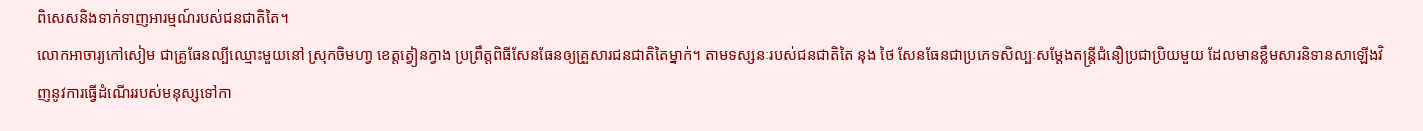ពិសេសនិងទាក់ទាញអារម្មណ៍របស់ជនជាតិតៃ។
លោកអាចារ្យកៅសៀម ជាគ្រូធែនល្បីឈ្មោះមួយនៅ ស្រុកចិមហា្វ ខេត្តត្វៀនក្វាង ប្រព្រឹត្តពិធីសែនធែនឲ្យគ្រួសារជនជាតិតៃម្នាក់។ តាមទស្សនៈរបស់ជនជាតិតៃ នុង ថៃ សែនធែនជាប្រភេទសិល្បៈសម្តែងតន្រ្តីជំនឿប្រជាប្រិយមួយ ដែលមានខ្លឹមសារនិទានសាឡើងវិញនូវការធ្វើដំណើររបស់មនុស្សទៅកា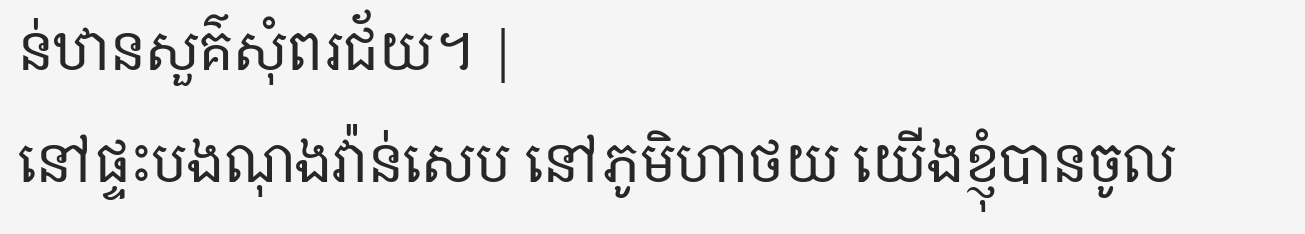ន់ឋានសួគ៌សុំពរជ័យ។ |
នៅផ្ទះបងណុងវ៉ាន់សេប នៅភូមិហាថយ យើងខ្ញុំបានចូល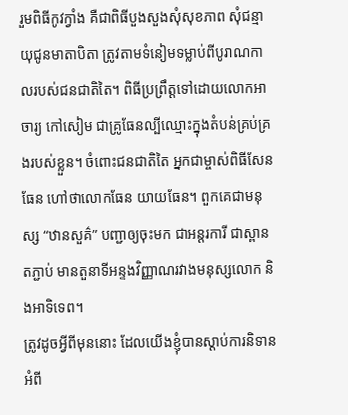រួមពិធីកូវក្វាំង គឺជាពិធីបួងសួងសុំសុខភាព សុំជន្មាយុជូនមាតាបិតា ត្រូវតាមទំនៀមទម្លាប់ពីបូរាណកាលរបស់ជនជាតិតៃ។ ពិធីប្រព្រឹត្តទៅដោយលោកអាចារ្យ កៅសៀម ជាគ្រូធែនល្បីឈ្មោះក្នុងតំបន់គ្រប់គ្រងរបស់ខ្លួន។ ចំពោះជនជាតិតៃ អ្នកជាម្ចាស់ពិធីសែនធែន ហៅថាលោកធែន យាយធែន។ ពួកគេជាមនុស្ស “ឋានសួគ៌” បញ្ជាឲ្យចុះមក ជាអន្តរការី ជាស្ពានតភ្ជាប់ មានតួនាទីអន្ទងវិញ្ញាណរវាងមនុស្សលោក និងអាទិទេព។
ត្រូវដូចអ្វីពីមុននោះ ដែលយើងខ្ញុំបានស្តាប់ការនិទានអំពី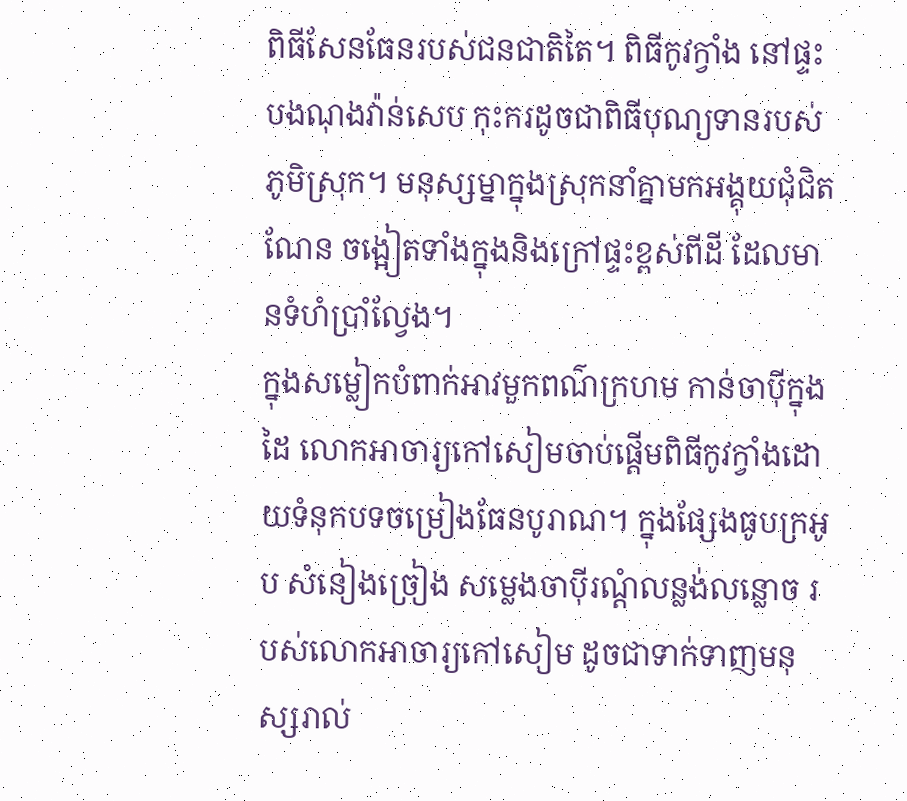ពិធីសែនធែនរបស់ជនជាតិតៃ។ ពិធីកូវក្វាំង នៅផ្ទះបងណុងវ៉ាន់សេប កុះករដូចជាពិធីបុណ្យទានរបស់ភូមិស្រុក។ មនុស្សម្នាក្នុងស្រុកនាំគ្នាមកអង្គុយជុំជិតណែន ចង្អៀតទាំងក្នុងនិងក្រៅផ្ទះខ្ពស់ពីដី ដែលមានទំហំប្រាំល្វែង។
ក្នុងសម្លៀកបំពាក់អាវមួកពណ៌ក្រហម កាន់ចាប៉ីក្នុងដៃ លោកអាចារ្យកៅសៀមចាប់ផ្តើមពិធីកូវក្វាំងដោយទំនុកបទចម្រៀងធែនបូរាណ។ ក្នុងផ្សែងធូបក្រអូប សំនៀងច្រៀង សម្លេងចាប៉ីរណ្តំលន្លង់លន្លោច របស់លោកអាចារ្យកៅសៀម ដូចជាទាក់ទាញមនុស្សរាល់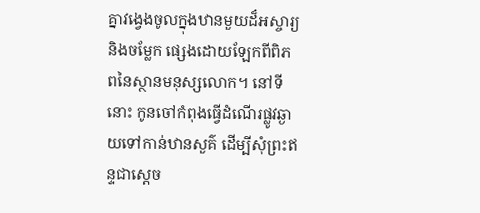គ្នាវង្វេងចូលក្នុងឋានមួយដ៏អស្ចារ្យ និងចម្លែក ផ្សេងដោយឡែកពីពិភពនៃស្ថានមនុស្សលោក។ នៅទីនោះ កូនចៅកំពុងធ្វើដំណើរផ្លូវឆ្ងាយទៅកាន់ឋានសួគ៌ ដើម្បីសុំព្រះឥន្ទជាសេ្តច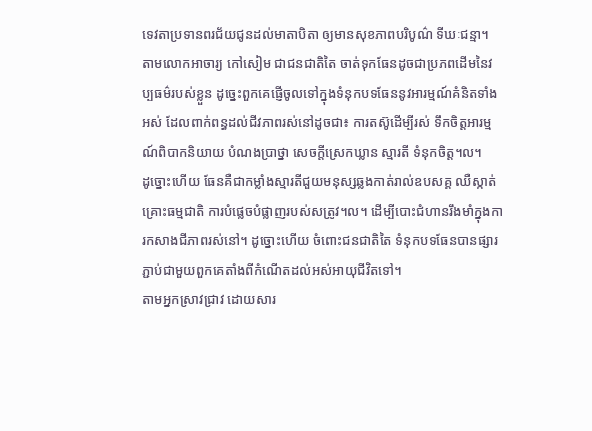ទេវតាប្រទានពរជ័យជូនដល់មាតាបិតា ឲ្យមានសុខភាពបរិបូណ៌ ទីឃៈជន្មា។
តាមលោកអាចារ្យ កៅសៀម ជាជនជាតិតៃ ចាត់ទុកធែនដូចជាប្រភពដើមនៃវប្បធម៌របស់ខ្លួន ដូច្នេះពួកគេផ្ញើចូលទៅក្នុងទំនុកបទធែននូវអារម្មណ៍គំនិតទាំងអស់ ដែលពាក់ពន្ធដល់ជីវភាពរស់នៅដូចជា៖ ការតស៊ូដើម្បីរស់ ទឹកចិត្តអារម្មណ៍ពិបាកនិយាយ បំណងប្រាថ្នា សេចក្តីស្រេកឃ្លាន ស្មារតី ទំនុកចិត្ត។ល។
ដូច្នោះហើយ ធែនគឺជាកម្លាំងស្មារតីជួយមនុស្សឆ្លងកាត់រាល់ឧបសគ្គ ឈឺស្កាត់ គ្រោះធម្មជាតិ ការបំផ្លេចបំផ្លាញរបស់សត្រូវ។ល។ ដើម្បីបោះជំហានរឹងមាំក្នុងការកសាងជីភាពរស់នៅ។ ដូច្នោះហើយ ចំពោះជនជាតិតៃ ទំនុកបទធែនបានផ្សារភ្ជាប់ជាមួយពួកគេតាំងពីកំណើតដល់អស់អាយុជីវិតទៅ។
តាមអ្នកស្រាវជ្រាវ ដោយសារ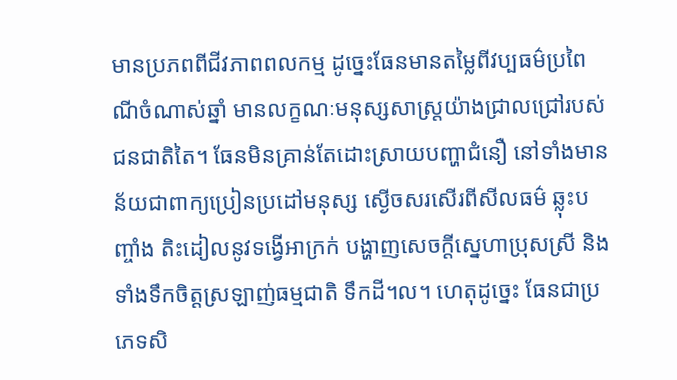មានប្រភពពីជីវភាពពលកម្ម ដូច្នេះធែនមានតម្លៃពីវប្បធម៌ប្រពៃណីចំណាស់ឆ្នាំ មានលក្ខណៈមនុស្សសាស្រ្តយ៉ាងជ្រាលជ្រៅរបស់ជនជាតិតៃ។ ធែនមិនគ្រាន់តែដោះស្រាយបញ្ហាជំនឿ នៅទាំងមានន័យជាពាក្យប្រៀនប្រដៅមនុស្ស ស្ងើចសរសើរពីសីលធម៌ ឆ្លុះបញ្ចាំង តិះដៀលនូវទង្វើអាក្រក់ បង្ហាញសេចក្តីស្នេហាប្រុសស្រី និងទាំងទឹកចិត្តស្រឡាញ់ធម្មជាតិ ទឹកដី។ល។ ហេតុដូច្នេះ ធែនជាប្រភេទសិ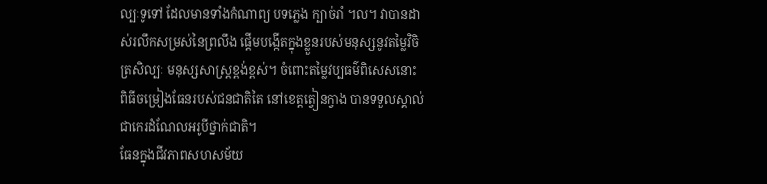ល្បៈទូទៅ ដែលមានទាំងកំណាព្យ បទភ្លេង ក្បាច់រាំ ។ល។ វាបានដាស់រលឹកសម្រស់នៃព្រលឹង ផ្តើមបង្កើតក្នុងខ្លួនរបស់មនុស្សនូវតម្លៃវិចិត្រសិល្បៈ មនុស្សសាស្រ្តខ្ពង់ខ្ពស់។ ចំពោះតម្លៃវប្បធម៌ពិសេសនោះ ពិធីចម្រៀងធែនរបស់ជនជាតិតៃ នៅខេត្តត្វៀនក្វាង បានទទួលស្គាល់ជាកេរដំណែលអរូបីថ្នាក់ជាតិ។
ធែនក្នុងជីវភាពសហសម័យ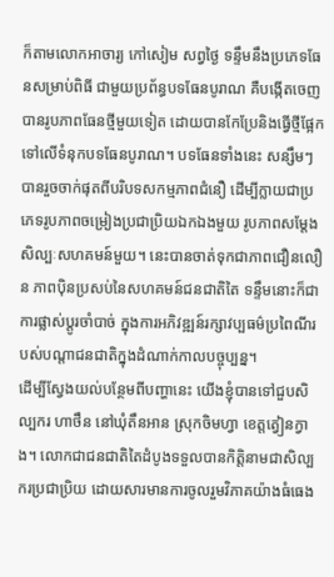ក៏តាមលោកអាចារ្យ កៅសៀម សព្វថ្ងៃ ទន្ទឹមនឹងប្រភេទធែនសម្រាប់ពិធី ជាមួយប្រព័ន្ធបទធែនបូរាណ គឺបង្កើតចេញបានរូបភាពធែនថ្មីមួយទៀត ដោយបានកែប្រែនិងធ្វើថ្មីផ្អែកទៅលើទំនុកបទធែនបូរាណ។ បទធែនទាំងនេះ សន្សឹមៗបានរួចចាក់ផុតពីបរិបទសកម្មភាពជំនឿ ដើម្បីក្លាយជាប្រភេទរូបភាពចម្រៀងប្រជាប្រិយឯកឯងមួយ រូបភាពសម្តែងសិល្បៈសហគមន៍មួយ។ នេះបានចាត់ទុកជាភាពជឿនលឿន ភាពប៉ិនប្រសប់នៃសហគមន៍ជនជាតិតៃ ទន្ទឹមនោះក៏ជាការផ្លាស់ប្តូរចាំបាច់ ក្នុងការអភិវឌ្ឍន៍រក្សាវប្បធម៌ប្រពៃណីរបស់បណ្តាជនជាតិក្នុងដំណាក់កាលបច្ចុប្បន្ន។
ដើម្បីស្វែងយល់បន្ថែមពីបញ្ហានេះ យើងខ្ញុំបានទៅជួបសិល្បករ ហាថឹន នៅឃុំតឹនអាន ស្រុកចិមហ្វា ខេត្តត្វៀនក្វាង។ លោកជាជនជាតិតៃដំបូងទទួលបានកិត្តិនាមជាសិល្បករប្រជាប្រិយ ដោយសារមានការចូលរួមវិភាគយ៉ាងធំធេង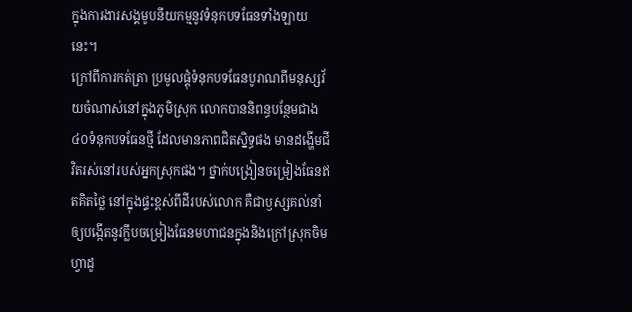ក្នុងការងារសង្គមូបនីយកម្មនូវទំនុកបទធែនទាំងឡាយនេះ។
ក្រៅពីការកត់ត្រា ប្រមូលផ្តុំទំនុកបទធែនបូរាណពីមនុស្សវ័យចំណាស់នៅក្នុងភូមិស្រុក លោកបាននិពន្ធបន្ថែមជាង៤០ទំនុកបទធែនថ្មី ដែលមានភាពជិតស្និទ្ធផង មានដង្ហើមជីវិតរស់នៅរបស់អ្នកស្រុកផង។ ថ្នាក់បង្រៀនចម្រៀងធែនឥតគិតថ្លៃ នៅក្នុងផ្ទះខ្ពស់ពីដីរបស់លោក គឺជាឫស្សគល់នាំឲ្យបង្កើតនូវក្លឹបចម្រៀងធែនមហាជនក្នុងនិងក្រៅស្រុកចិមហ្វាដូ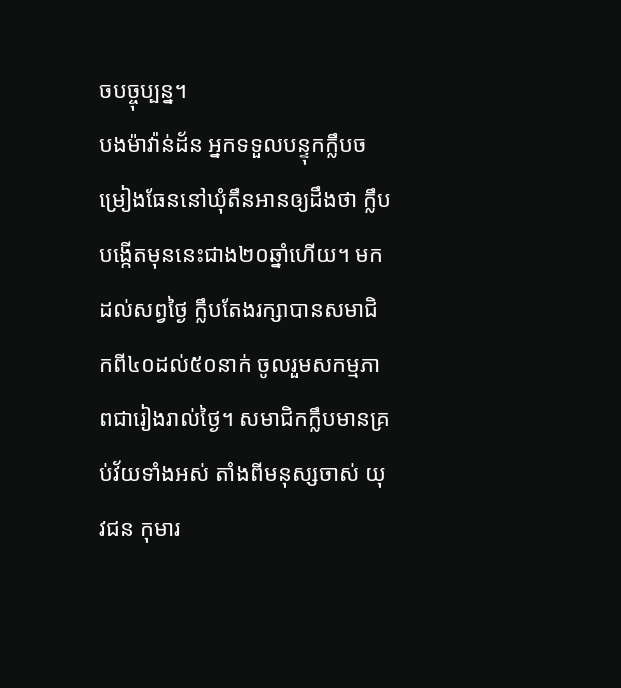ចបច្ចុប្បន្ន។
បងម៉ាវ៉ាន់ដ័ន អ្នកទទួលបន្ទុកក្លឹបចម្រៀងធែននៅឃុំតឹនអានឲ្យដឹងថា ក្លឹបបង្កើតមុននេះជាង២០ឆ្នាំហើយ។ មកដល់សព្វថ្ងៃ ក្លឹបតែងរក្សាបានសមាជិកពី៤០ដល់៥០នាក់ ចូលរួមសកម្មភាពជារៀងរាល់ថ្ងៃ។ សមាជិកក្លឹបមានគ្រប់វ័យទាំងអស់ តាំងពីមនុស្សចាស់ យុវជន កុមារ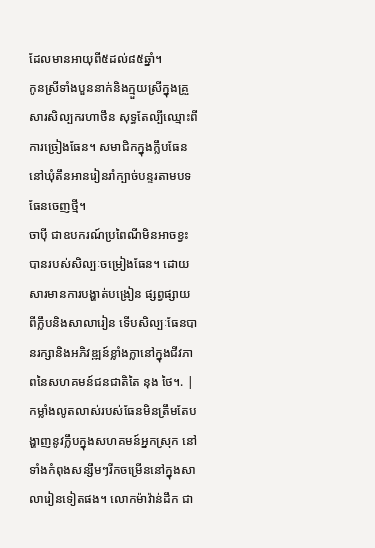ដែលមានអាយុពី៥ដល់៨៥ឆ្នាំ។
កូនស្រីទាំងបួននាក់និងក្មួយស្រីក្នុងគ្រួសារសិល្បករហាថឹន សុទ្ធតែល្បីឈ្មោះពីការច្រៀងធែន។ សមាជិកក្នុងក្លឹបធែននៅឃុំតឹនអានរៀនរាំក្បាច់បន្ទរតាមបទធែនចេញថ្មី។
ចាប៉ី ជាឧបករណ៍ប្រពៃណីមិនអាចខ្វះបានរបស់សិល្បៈចម្រៀងធែន។ ដោយសារមានការបង្ហាត់បង្រៀន ផ្សព្វផ្សាយពីក្លឹបនិងសាលារៀន ទើបសិល្បៈធែនបានរក្សានិងអភិវឌ្ឍន៍ខ្លាំងក្លានៅក្នុងជីវភាពនៃសហគមន៍ជនជាតិតៃ នុង ថៃ។. |
កម្លាំងលូតលាស់របស់ធែនមិនត្រឹមតែបង្ហាញនូវក្លឹបក្នុងសហគមន៍អ្នកស្រុក នៅទាំងកំពុងសន្សឹមៗរីកចម្រើននៅក្នុងសាលារៀនទៀតផង។ លោកម៉ាវ៉ាន់ដឹក ជា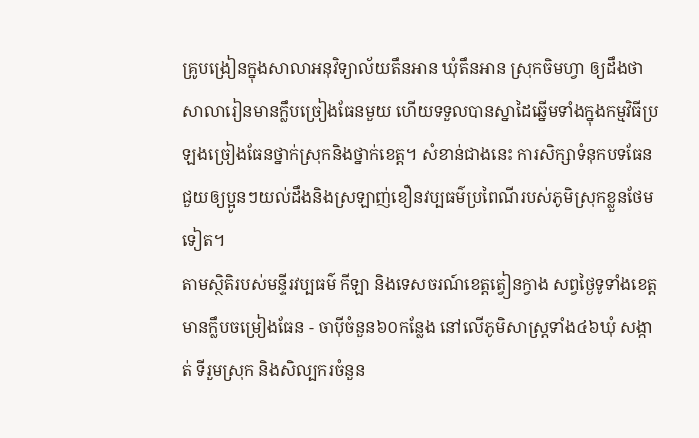គ្រូបង្រៀនក្នុងសាលាអនុវិទ្យាល័យតឹនអាន ឃុំតឹនអាន ស្រុកចិមហ្វា ឲ្យដឹងថា សាលារៀនមានក្លឹបច្រៀងធែនមួយ ហើយទទួលបានស្នាដៃឆ្នើមទាំងក្នុងកម្មវិធីប្រឡងច្រៀងធែនថ្នាក់ស្រុកនិងថ្នាក់ខេត្ត។ សំខាន់ជាងនេះ ការសិក្សាទំនុកបទធែនជួយឲ្យប្អូនៗយល់ដឹងនិងស្រឡាញ់ខឿនវប្បធម៌ប្រពៃណីរបស់ភូមិស្រុកខ្លួនថែមទៀត។
តាមស្ថិតិរបស់មន្ទីរវប្បធម៌ កីឡា និងទេសចរណ៍ខេត្តត្វៀនក្វាង សព្វថ្ងៃទូទាំងខេត្តមានក្លឹបចម្រៀងធែន - ចាប៉ីចំនួន៦០កន្លែង នៅលើភូមិសាស្រ្តទាំង៤៦ឃុំ សង្កាត់ ទីរួមស្រុក និងសិល្បករចំនួន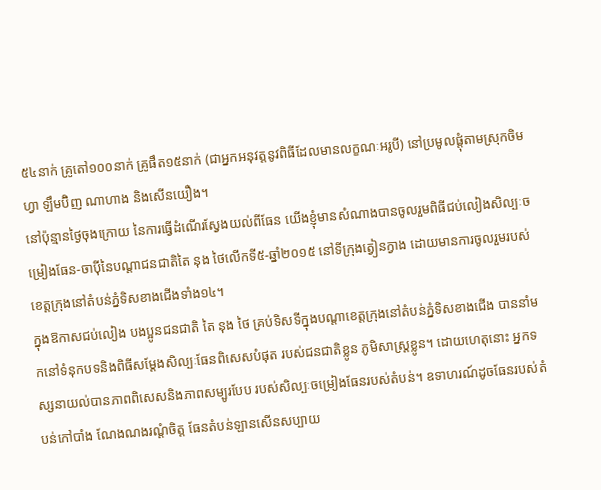៥៤នាក់ គ្រូតៅ១០០នាក់ គ្រូផឹត១៥នាក់ (ជាអ្នកអនុវត្តនូវពិធីដែលមានលក្ខណៈអរូបី) នៅប្រមូលផ្តុំតាមស្រុកចិមហ្វា ឡឹមប៊ិញ ណាហាង និងសើនយឿង។
នៅប៉ុន្មានថ្ងៃចុងក្រោយ នៃការធ្វើដំណើរស្វែងយល់ពីធែន យើងខ្ញុំមានសំណាងបានចូលរួមពិធីជប់លៀងសិល្បៈចម្រៀងធែន-ចាប៉ីនៃបណ្តាជនជាតិតៃ នុង ថៃលើកទី៥-ឆ្នាំ២០១៥ នៅទីក្រុងត្វៀនក្វាង ដោយមានការចូលរួមរបស់ខេត្តក្រុងនៅតំបន់ភ្នំទិសខាងជើងទាំង១៤។
ក្នុងឱកាសជប់លៀង បងប្អូនជនជាតិ តៃ នុង ថៃ គ្រប់ទិសទីក្នុងបណ្តាខេត្តក្រុងនៅតំបន់ភ្នំទិសខាងជើង បាននាំមកនៅទំនុកបទនិងពិធីសម្តែងសិល្បៈធែនពិសេសបំផុត របស់ជនជាតិខ្លូន ភូមិសាស្រ្តខ្លូន។ ដោយហេតុនោះ អ្នកទស្សនាយល់បានភាពពិសេសនិងភាពសម្បូរបែប របស់សិល្បៈចម្រៀងធែនរបស់តំបន់។ ឧទាហរណ៍ដូចធែនរបស់តំបន់កៅបាំង ណែងណងរណ្តំចិត្ត ធែនតំបន់ឡានសើនសប្បាយ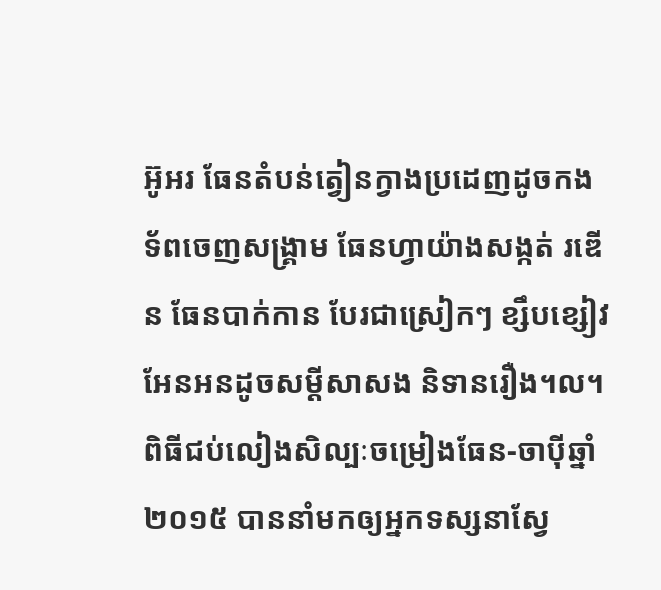អ៊ូអរ ធែនតំបន់ត្វៀនក្វាងប្រដេញដូចកងទ័ពចេញសង្គ្រាម ធែនហ្វាយ៉ាងសង្កត់ រឌើន ធែនបាក់កាន បែរជាស្រៀកៗ ខ្សឹបខ្សៀវ អែនអនដូចសម្តីសាសង និទានរឿង។ល។
ពិធីជប់លៀងសិល្បៈចម្រៀងធែន-ចាប៉ីឆ្នាំ២០១៥ បាននាំមកឲ្យអ្នកទស្សនាស្វែ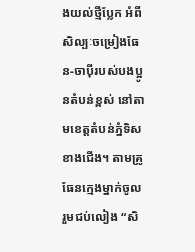ងយល់ថ្មីប្លែក អំពីសិល្បៈចម្រៀងធែន-ចាប៉ីរបស់បងប្អូនតំបន់ខ្ពស់ នៅតាមខេត្តតំបន់ភ្នំទិសខាងជើង។ តាមគ្រូធែនក្មេងម្នាក់ចូលរួមជប់លៀង “សិ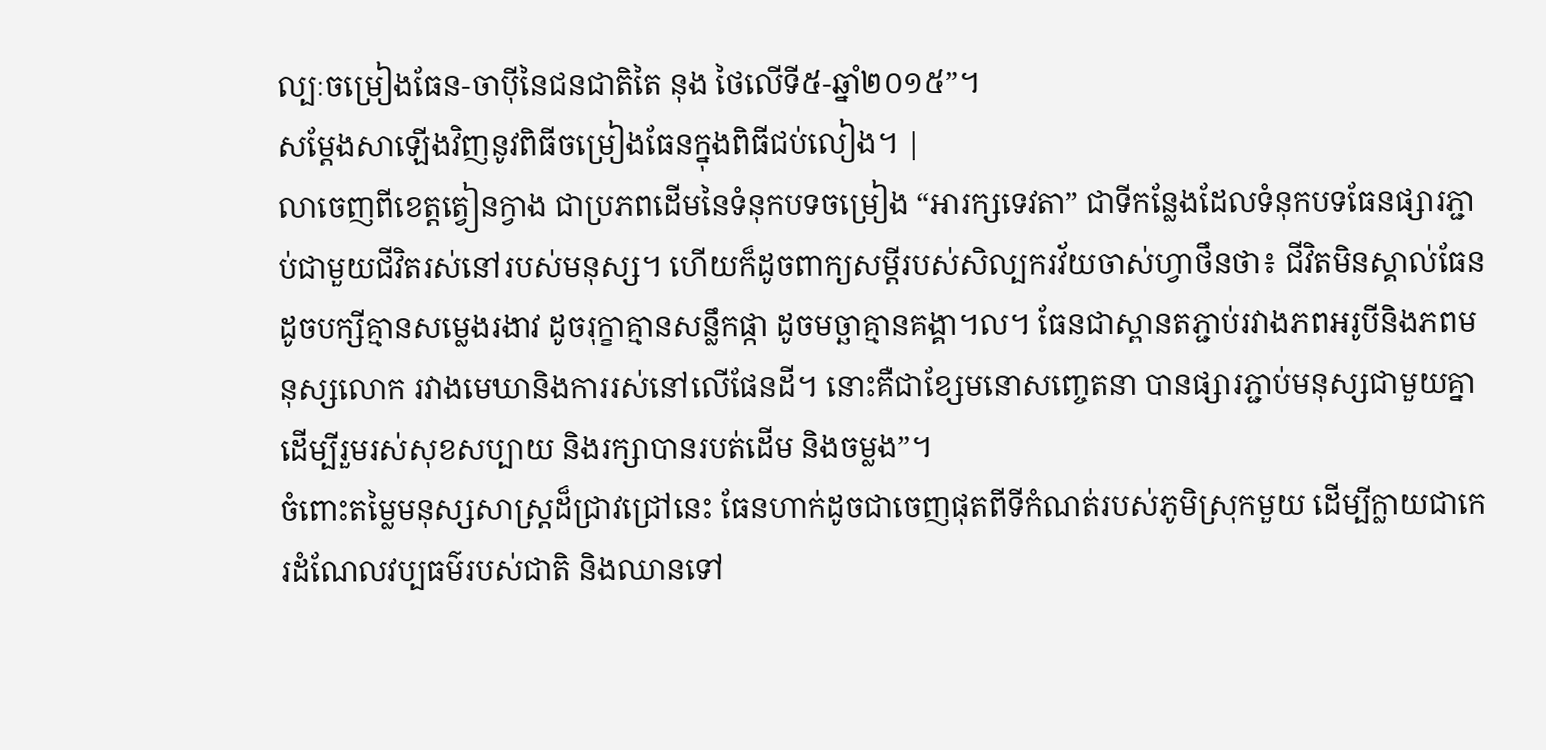ល្បៈចម្រៀងធែន-ចាប៉ីនៃជនជាតិតៃ នុង ថៃលើទី៥-ឆ្នាំ២០១៥”។
សម្តែងសាឡើងវិញនូវពិធីចម្រៀងធែនក្នុងពិធីជប់លៀង។ |
លាចេញពីខេត្តត្វៀនក្វាង ជាប្រភពដើមនៃទំនុកបទចម្រៀង “អារក្សទេវតា” ជាទីកន្លែងដែលទំនុកបទធែនផ្សារភ្ជាប់ជាមួយជីវិតរស់នៅរបស់មនុស្ស។ ហើយក៏ដូចពាក្យសម្តីរបស់សិល្បករវ័យចាស់ហ្វាថឹនថា៖ ជីវិតមិនស្គាល់ធែនដូចបក្សីគ្មានសម្លេងរងាវ ដូចរុក្ខាគ្មានសន្លឹកផ្កា ដូចមច្ឆាគ្មានគង្គា។ល។ ធែនជាស្ពានតភ្ជាប់រវាងភពអរូបីនិងភពមនុស្សលោក រវាងមេឃានិងការរស់នៅលើផែនដី។ នោះគឺជាខ្សែមនោសញ្ចេតនា បានផ្សារភ្ជាប់មនុស្សជាមួយគ្នា ដើម្បីរួមរស់សុខសប្បាយ និងរក្សាបានរបត់ដើម និងចម្លង”។
ចំពោះតម្លៃមនុស្សសាស្រ្តដ៏ជ្រាវជ្រៅនេះ ធែនហាក់ដូចជាចេញផុតពីទីកំណត់របស់ភូមិស្រុកមួយ ដើម្បីក្លាយជាកេរដំណែលវប្បធម៌របស់ជាតិ និងឈានទៅ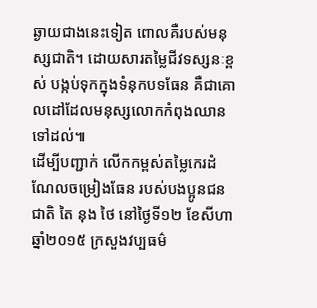ឆ្ងាយជាងនេះទៀត ពោលគឺរបស់មនុស្សជាតិ។ ដោយសារតម្លៃជីវទស្សនៈខ្ពស់ បង្កប់ទុកក្នុងទំនុកបទធែន គឺជាគោលដៅដែលមនុស្សលោកកំពុងឈានទៅដល់៕
ដើម្បីបញ្ជាក់ លើកកម្ពស់តម្លៃកេរដំណែលចម្រៀងធែន របស់បងប្អូនជនជាតិ តៃ នុង ថៃ នៅថ្ងៃទី១២ ខែសីហា ឆ្នាំ២០១៥ ក្រសួងវប្បធម៌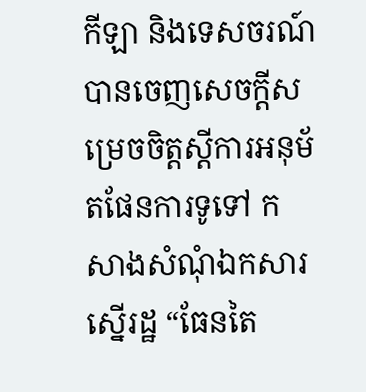កីឡា និងទេសចរណ៍ បានចេញសេចក្តីសម្រេចចិត្តស្តីការអនុម័តផែនការទូទៅ កសាងសំណុំឯកសារស្នើរដ្ឋ “ធែនតៃ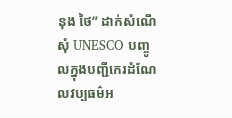នុង ថៃ” ដាក់សំណើសុំ UNESCO បញ្ចូលក្នុងបញ្ជីកេរដំណែលវប្បធម៌អ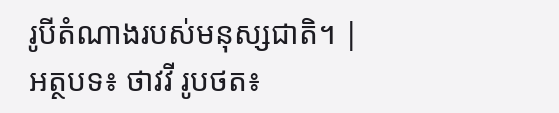រូបីតំណាងរបស់មនុស្សជាតិ។ |
អត្ថបទ៖ ថាវវី រូបថត៖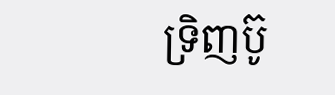ទ្រិញប៊ូ